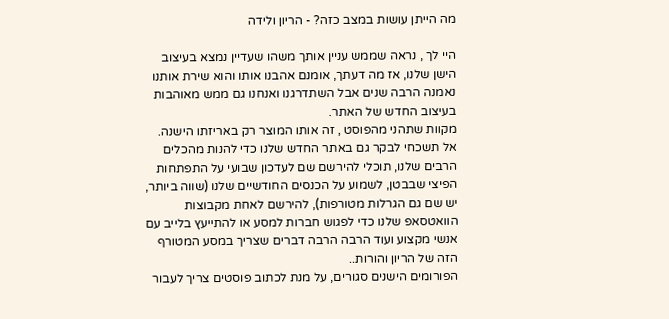מה הייתן עושות במצב כזה? - הריון ולידה

היי לך , נראה שממש עניין אותך משהו שעדיין נמצא בעיצוב הישן שלנו, אז מה דעתך, אומנם אהבנו אותו והוא שירת אותנו נאמנה הרבה שנים אבל השתדרגנו ואנחנו גם ממש מאוהבות בעיצוב החדש של האתר.
מקוות שתהני מהפוסט , זה אותו המוצר רק באריזתו הישנה.
אל תשכחי לבקר גם באתר החדש שלנו כדי להנות מהכלים הרבים שלנו, תוכלי להירשם שם לעדכון שבועי על התפתחות הפיצי שבבטן, לשמוע על הכנסים החודשיים שלנו (שווה ביותר, יש שם גם הגרלות מטורפות), להירשם לאחת מקבוצות הוואטסאפ שלנו כדי לפגוש חברות למסע או להתייעץ בלייב עם אנשי מקצוע ועוד הרבה הרבה דברים שצריך במסע המטורף הזה של הריון והורות..
הפורומים הישנים סגורים, על מנת לכתוב פוסטים צריך לעבור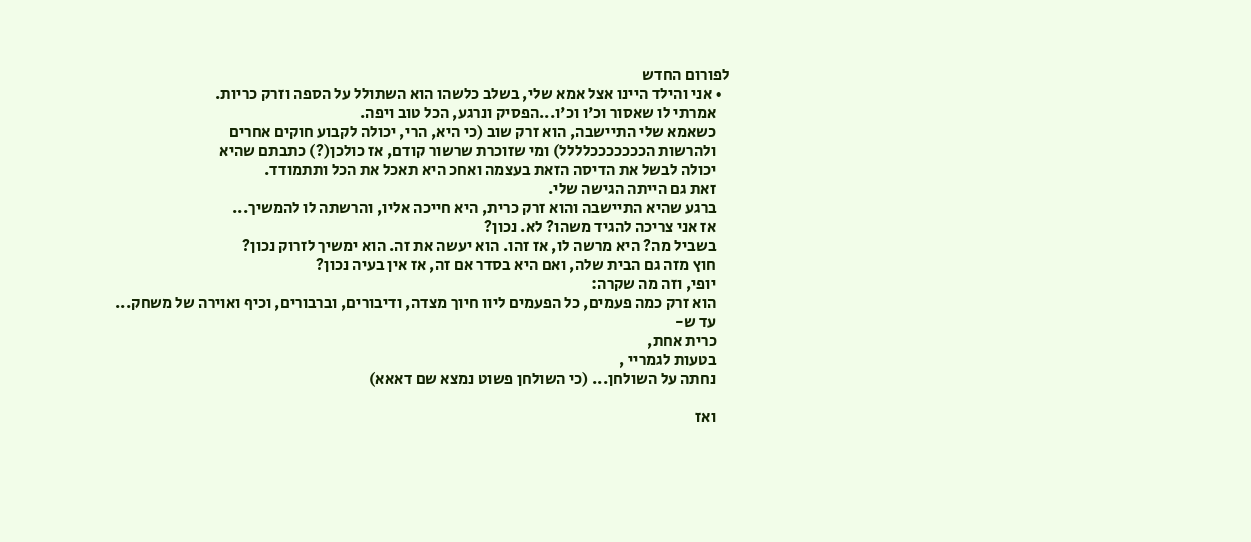לפורום החדש
  • אני והילד היינו אצל אמא שלי, בשלב כלשהו הוא השתולל על הספה וזרק כריות.
    אמרתי לו שאסור וכ'ו וכ'ו...הפסיק ונרגע, הכל טוב ויפה.
    כשאמא שלי התיישבה, הוא זרק שוב (כי היא, הרי, יכולה לקבוע חוקים אחרים
    ולהרשות הכככככככלללל) ומי שזוכרת שרשור קודם, אז כולכן(?) כתבתם שהיא
    יכולה לבשל את הדיסה הזאת בעצמה ואחכ היא תאכל את הכל ותתמודד.
    זאת גם הייתה הגישה שלי.
    ברגע שהיא התיישבה והוא זרק כרית, היא חייכה אליו, והרשתה לו להמשיך...
    אז אני צריכה להגיד משהו? לא. נכון?
    בשביל מה? היא מרשה לו, אז זהו. הוא יעשה את זה. הוא ימשיך לזרוק נכון?
    חוץ מזה גם הבית שלה, ואם היא בסדר אם זה, אז אין בעיה נכון?
    יופי, וזה מה שקרה:
    הוא זרק כמה פעמים, כל הפעמים ליוו חיוך מצדה, ודיבורים, וברבורים, וכיף ואוירה של משחק...
    עד ש-
    כרית אחת,
    בטעות לגמריי ,
    נחתה על השולחן... (כי השולחן פשוט נמצא שם דאאא)

    ואז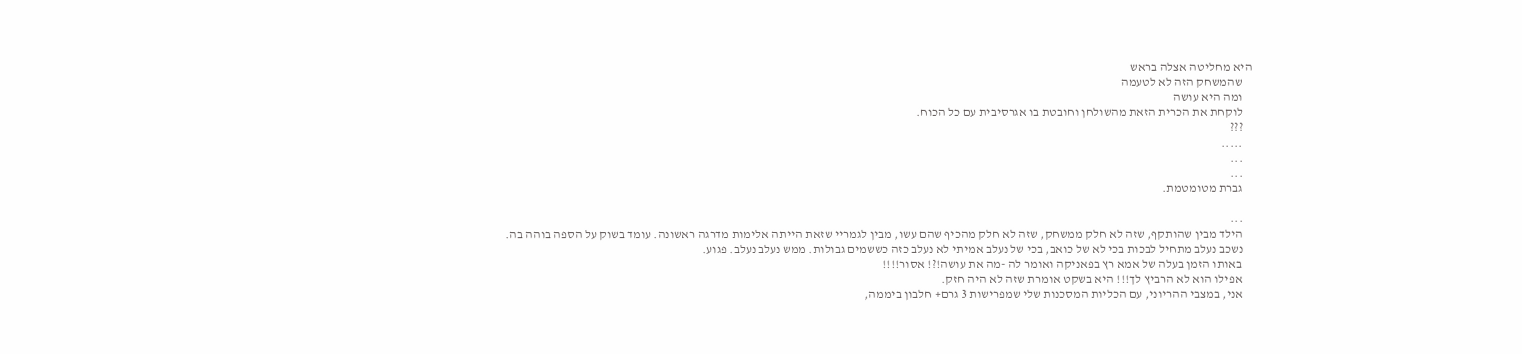היא מחליטה אצלה בראש
    שהמשחק הזה לא לטעמה
    ומה היא עושה
    לוקחת את הכרית הזאת מהשולחן וחובטת בו אגרסיבית עם כל הכוח.
    ???
    .....
    ...
    ...
    גברת מטומטמת.

    ...
    הילד מבין שהותקף, שזה לא חלק ממשחק, שזה לא חלק מהכיף שהם עשו, מבין לגמריי שזאת הייתה אלימות מדרגה ראשונה. עומד בשוק על הספה בוהה בה.
    נשכב נעלב מתחיל לבכות בכי לא של כואב, בכי של נעלב אמיתי לא נעלב כזה כששמים גבולות. ממש נעלב נעלב. פגוע.
    באותו הזמן בעלה של אמא רץ בפאניקה ואומר לה -מה את עושה!?! אסור!!!!
    אפילו הוא לא הרביץ לך!!! היא בשקט אומרת שזה לא היה חזק.
    אני, במצבי ההריוני, עם הכליות המסכנות שלי שמפרישות 3 גרם+ חלבון ביממה,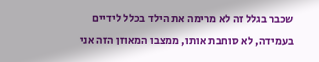שכבר בגלל זה לא מרימה את הילד בכלל לידיים בעמידה, לא סוחבת אותו, ממצבו המאוזן הזה אני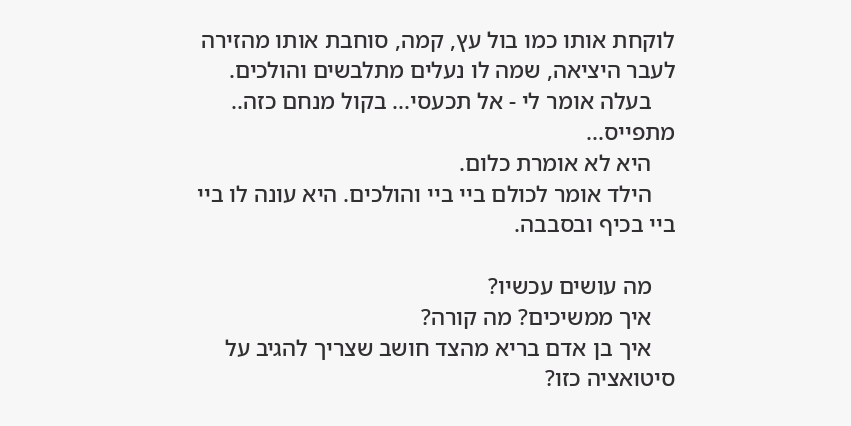לוקחת אותו כמו בול עץ, קמה, סוחבת אותו מהזירה לעבר היציאה, שמה לו נעלים מתלבשים והולכים.
    בעלה אומר לי - אל תכעסי... בקול מנחם כזה.. מתפייס...
    היא לא אומרת כלום.
    הילד אומר לכולם ביי ביי והולכים. היא עונה לו ביי ביי בכיף ובסבבה.

    מה עושים עכשיו?
    איך ממשיכים? מה קורה?
    איך בן אדם בריא מהצד חושב שצריך להגיב על סיטואציה כזו?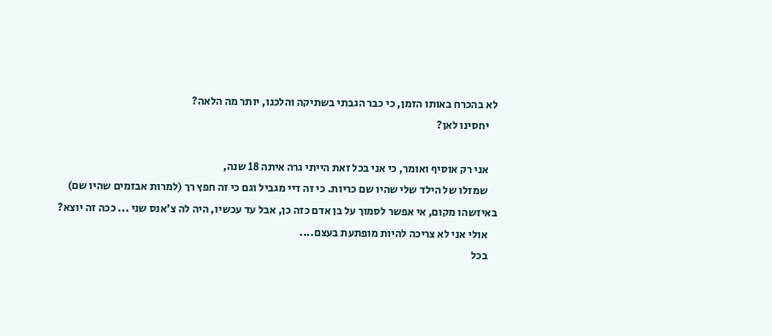לא בהכרח באותו הזמן, כי כבר הגבתי בשתיקה והלכנו, יותר מה הלאה?
    יחסינו לאן?

    אני רק אוסיף ואומר, כי אני בכל זאת הייתי גרה איתה 18 שנה,
    שמזלו של הילד שלי שהיו שם כריות. כי זה דיי מגביל וגם כי זה חפץ רך (למרות אבזמים שהיו שם) באיזשהו מקום, אי אפשר לסמוך על בן אדם כזה כן, אבל עד עכשיו, היה לה צ'אנס שני ... ככה זה יוצא?
    אולי אני לא צריכה להיות מופתעת בעצם....
    בכל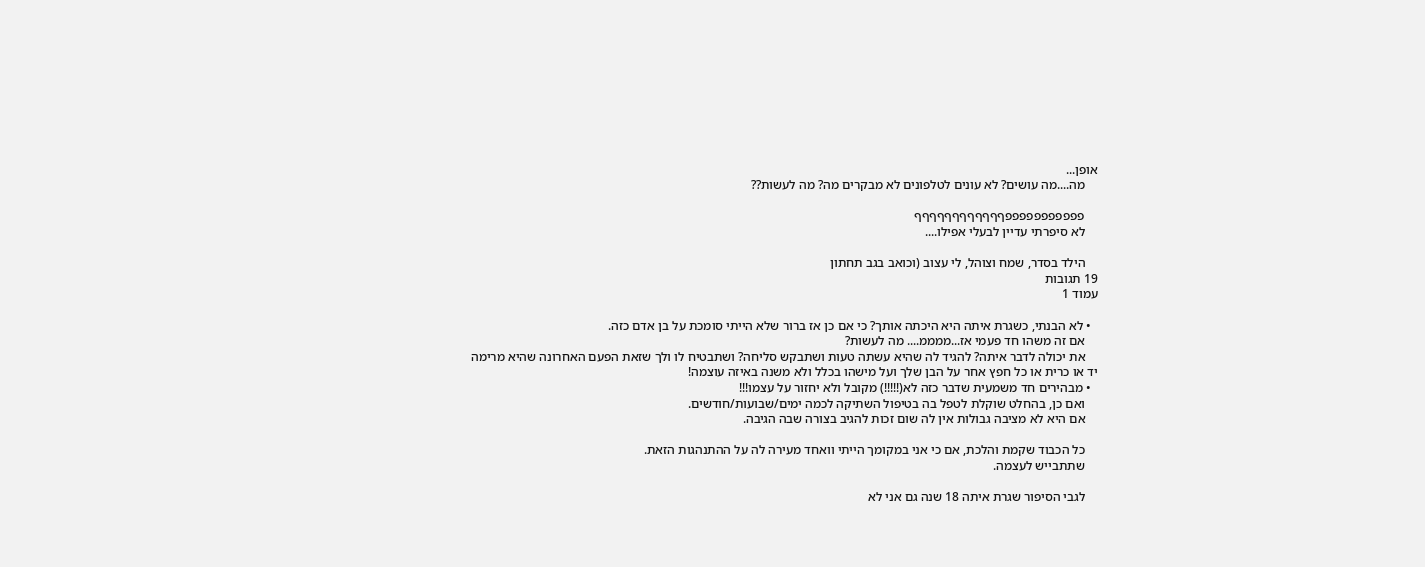אופן...
    מה....מה עושים? לא עונים לטלפונים לא מבקרים מה? מה לעשות??

    פפפפפפפפפפפףףףףףףףףףףףף
    לא סיפרתי עדיין לבעלי אפילו....

    הילד בסדר, שמח וצוהל, לי עצוב (וכואב בגב תחתון
19 תגובות
עמוד 1

  • לא הבנתי, כשגרת איתה היא היכתה אותך? כי אם כן אז ברור שלא הייתי סומכת על בן אדם כזה.
    אם זה משהו חד פעמי אז...ממממ.... מה לעשות?
    את יכולה לדבר איתה? להגיד לה שהיא עשתה טעות ושתבקש סליחה? ושתבטיח לו ולך שזאת הפעם האחרונה שהיא מרימה יד או כרית או כל חפץ אחר על הבן שלך ועל מישהו בכלל ולא משנה באיזה עוצמה!
  • מבהירים חד משמעית שדבר כזה לא(!!!!!) מקובל ולא יחזור על עצמו!!!
    ואם כן, בהחלט שוקלת לטפל בה בטיפול השתיקה לכמה ימים/שבועות/חודשים.
    אם היא לא מציבה גבולות אין לה שום זכות להגיב בצורה שבה הגיבה.

    כל הכבוד שקמת והלכת, אם כי אני במקומך הייתי וואחד מעירה לה על ההתנהגות הזאת.
    שתתבייש לעצמה.

    לגבי הסיפור שגרת איתה 18 שנה גם אני לא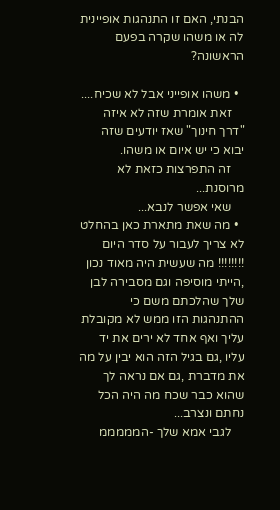הבנתי, האם זו התנהגות אופיינית לה או משהו שקרה בפעם הראשונה?

  • משהו אופייני אבל לא שכיח....
    זאת אומרת שזה לא איזה "דרך חינוך" שאז יודעים שזה יבוא כי יש איום או משהו.
    זה התפרצות כזאת לא מרוסנת...
    שאי אפשר לנבא...
  • מה שאת מתארת כאן בהחלט לא צריך לעבור על סדר היום !!!!!!!! מה שעשית היה מאוד נכון ,הייתי מוסיפה וגם מסבירה לבן שלך שהלכתם משם כי ההתנהגות הזו ממש לא מקובלת עליך ואף אחד לא ירים את יד עליו ,גם בגיל הזה הוא יבין על מה את מדברת ,גם אם נראה לך שהוא כבר שכח מה היה הכל נחתם ונצרב...
    לגבי אמא שלך -המממממ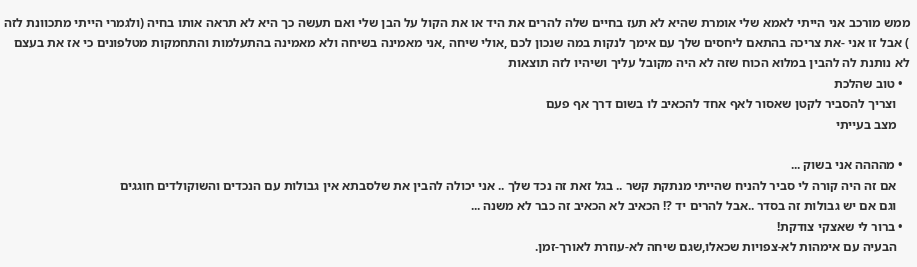ממש מורכב אני הייתי לאמא שלי אומרת שהיא לא תעז בחיים שלה להרים את היד או את הקול על הבן שלי ואם תעשה כך היא לא תראה אותו בחיה (ולגמרי הייתי מתכוונת לזה ) אבל זו אני -את צריכה בהתאם ליחסים שלך עם אימך לנקות במה שנכון לכם ,אולי שיחה ,אני מאמינה בשיחה ולא מאמינה בהתעלמות והתחמקות מטלפונים כי אז את בעצם לא נותנת לה להבין במלוא הכוח שזה לא היה מקובל עליך ושיהיו לזה תוצאות
  • טוב שהלכת
    וצריך להסביר לקטן שאסור לאף אחד להכאיב לו בשום דרך אף פעם
    מצב בעייתי

  • מהההה אני בשוק ...
    אם זה היה קורה לי סביר להניח שהייתי מנתקת קשר .. בגל זאת זה נכד שלך .. אני יכולה להבין את שלסבתא אין גבולות עם הנכדים והשוקולדים חוגגים
    וגם אם יש גבולות זה בסדר ..אבל להרים יד ?! הכאיב לא הכאיב זה כבר לא משנה ...
  • ברור לי שאצקי צודקת!
    הבעיה עם אימהות לא-צפויות שכאלו,שגם שיחה לא-עוזרת לאורך-זמן.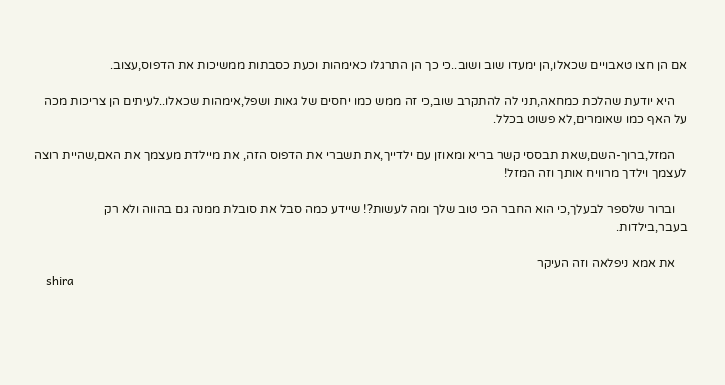אם הן חצו טאבויים שכאלו,הן ימעדו שוב ושוב..כי כך הן התרגלו כאימהות וכעת כסבתות ממשיכות את הדפוס,עצוב.

    היא יודעת שהלכת כמחאה,תני לה להתקרב שוב,כי זה ממש כמו יחסים של גאות ושפל,אימהות שכאלו..לעיתים הן צריכות מכה על האף כמו שאומרים,לא פשוט בכלל.

    המזל,ברוך-השם,שאת תבססי קשר בריא ומאוזן עם ילדייך,את תשברי את הדפוס הזה, את מיילדת מעצמך את האם,שהיית רוצה לעצמך וילדך מרוויח אותך וזה המזל!

    וברור שלספר לבעלך,כי הוא החבר הכי טוב שלך ומה לעשות?! שיידע כמה סבל את סובלת ממנה גם בהווה ולא רק בעבר,בילדות.

    את אמא ניפלאה וזה העיקר
    shira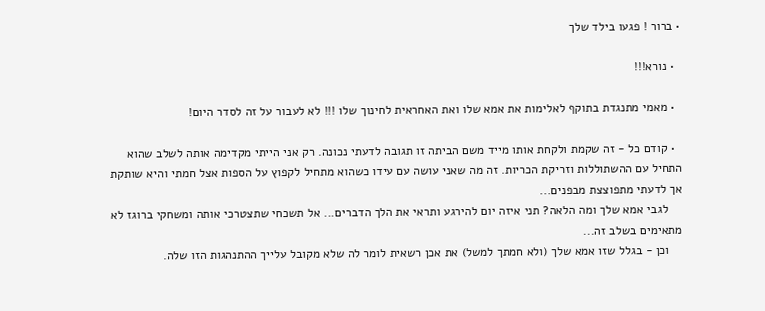• ברור ! פגעו בילד שלך

  • נורא!!!

  • מאמי מתנגדת בתוקף לאלימות את אמא שלו ואת האחראית לחינוך שלו !!! לא לעבור על זה לסדר היום!

  • קודם כל - זה שקמת ולקחת אותו מייד משם הביתה זו תגובה לדעתי נכונה. רק אני הייתי מקדימה אותה לשלב שהוא התחיל עם ההשתוללות וזריקת הכריות. זה מה שאני עושה עם עידו כשהוא מתחיל לקפוץ על הספות אצל חמתי והיא שותקת אך לדעתי מתפוצצת מבפנים...
    לגבי אמא שלך ומה הלאה? תני איזה יום להירגע ותראי את הלך הדברים... אל תשכחי שתצטרכי אותה ומשחקי ברוגז לא מתאימים בשלב זה...
    וכן - בגלל שזו אמא שלך (ולא חמתך למשל) את אכן רשאית לומר לה שלא מקובל עלייך ההתנהגות הזו שלה.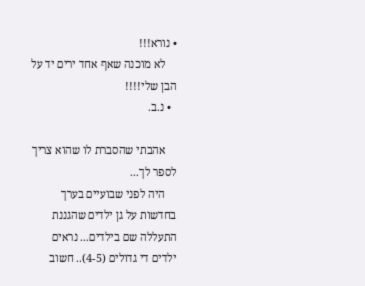• נורא!!!
    לא מוכנה שאף אחד ירים יד על הבן שלי!!!!
  • נ.ב.

    אהבתי שהסברת לו שהוא צריך לספר לך...
    היה לפני שבועיים בערך בחדשות על גן ילדים שהגננת התעללה שם בילדים... נראים ילדים די גדולים (4-5).. חשוב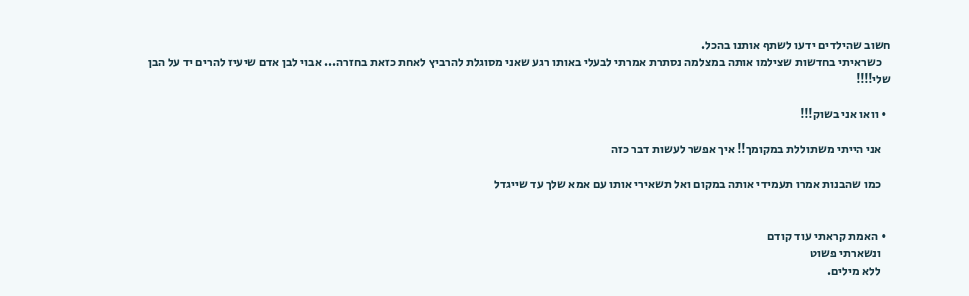חשוב שהילדים ידעו לשתף אותנו בהכל.
    כשראיתי בחדשות שצילמו אותה במצלמה נסתרת אמרתי לבעלי באותו רגע שאני מסוגלת להרביץ לאחת כזאת בחזרה... אבוי לבן אדם שיעיז להרים יד על הבן שלי!!!!

  • וואו אני בשוק!!!

    אני הייתי משתוללת במקומך!! איך אפשר לעשות דבר כזה

    כמו שהבנות אמרו תעמידי אותה במקום ואל תשאירי אותו עם אמא שלך עד שייגדל


  • האמת קראתי עוד קודם
    ונשארתי פשוט
    ללא מילים.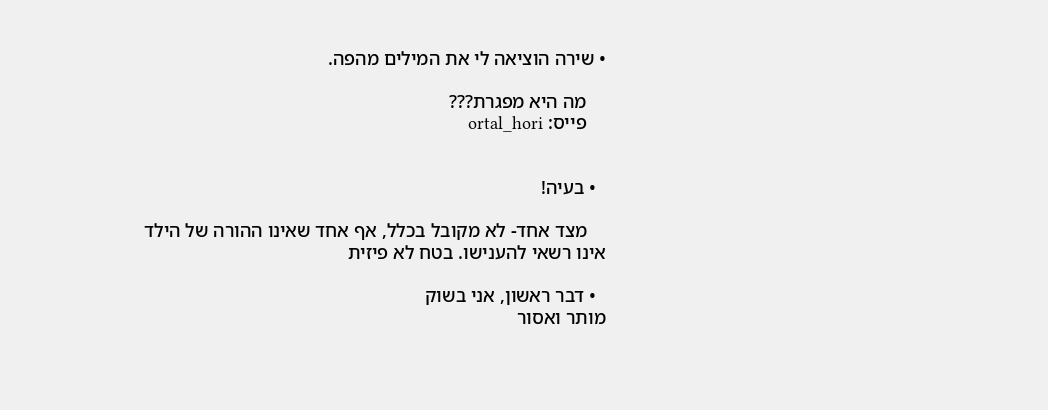• שירה הוציאה לי את המילים מהפה.

    מה היא מפגרת???
    פייס: ortal_hori


  • בעיה!

    מצד אחד- לא מקובל בכלל, אף אחד שאינו ההורה של הילד אינו רשאי להענישו. בטח לא פיזית

  • דבר ראשון, אני בשוק
מותר ואסור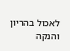לאכול בהריון והנקה